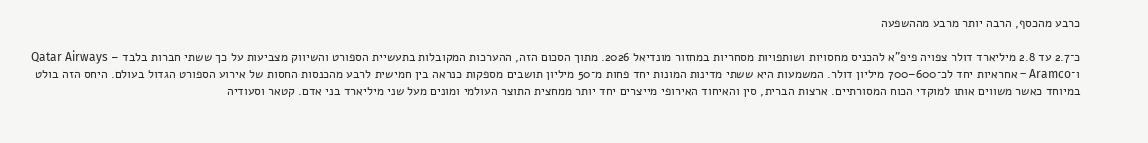כרבע מהכסף, הרבה יותר מרבע מההשפעה

כ־2.7 עד 2.8 מיליארד דולר צפויה פיפ”א להכניס מחסויות ושותפויות מסחריות במחזור מונדיאל 2026. מתוך הסכום הזה, ההערכות המקובלות בתעשיית הספורט והשיווק מצביעות על כך ששתי חברות בלבד – Qatar Airways ו־Aramco – אחראיות יחד לכ־600–700 מיליון דולר. המשמעות היא ששתי מדינות המונות יחד פחות מ־50 מיליון תושבים מספקות כנראה בין חמישית לרבע מהכנסות החסות של אירוע הספורט הגדול בעולם. היחס הזה בולט במיוחד כאשר משווים אותו למוקדי הכוח המסורתיים. ארצות הברית, סין והאיחוד האירופי מייצרים יחד יותר ממחצית התוצר העולמי ומונים מעל שני מיליארד בני אדם. קטאר וסעודיה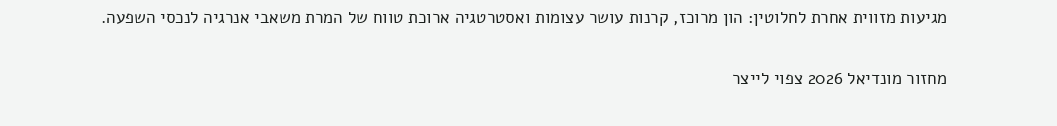מגיעות מזווית אחרת לחלוטין: הון מרוכז, קרנות עושר עצומות ואסטרטגיה ארוכת טווח של המרת משאבי אנרגיה לנכסי השפעה.

מחזור מונדיאל 2026 צפוי לייצר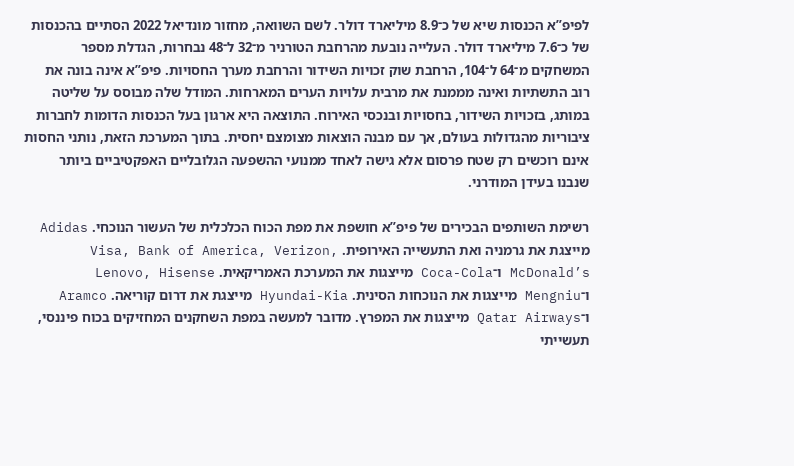לפיפ”א הכנסות שיא של כ־8.9 מיליארד דולר. לשם השוואה, מחזור מונדיאל 2022 הסתיים בהכנסות של כ־7.6 מיליארד דולר. העלייה נובעת מהרחבת הטורניר מ־32 ל־48 נבחרות, הגדלת מספר המשחקים מ־64 ל־104, הרחבת שוק זכויות השידור והרחבת מערך החסויות. פיפ”א אינה בונה את רוב התשתיות ואינה מממנת את מרבית עלויות הערים המארחות. המודל שלה מבוסס על שליטה במותג, בזכויות השידור, בחסויות ובנכסי האירוח. התוצאה היא ארגון בעל הכנסות הדומות לחברות ציבוריות מהגדולות בעולם, אך עם מבנה הוצאות מצומצם יחסית. בתוך המערכת הזאת, נותני החסות אינם רוכשים רק שטח פרסום אלא גישה לאחד ממנועי ההשפעה הגלובליים האפקטיביים ביותר שנבנו בעידן המודרני.

רשימת השותפים הבכירים של פיפ”א חושפת את מפת הכוח הכלכלית של העשור הנוכחי. Adidas מייצגת את גרמניה ואת התעשייה האירופית. Visa, Bank of America, Verizon, McDonald’s ו־Coca-Cola מייצגות את המערכת האמריקאית. Lenovo, Hisense ו־Mengniu מייצגות את הנוכחות הסינית. Hyundai-Kia מייצגת את דרום קוריאה. Aramco ו־Qatar Airways מייצגות את המפרץ. מדובר למעשה במפת השחקנים המחזיקים בכוח פיננסי, תעשייתי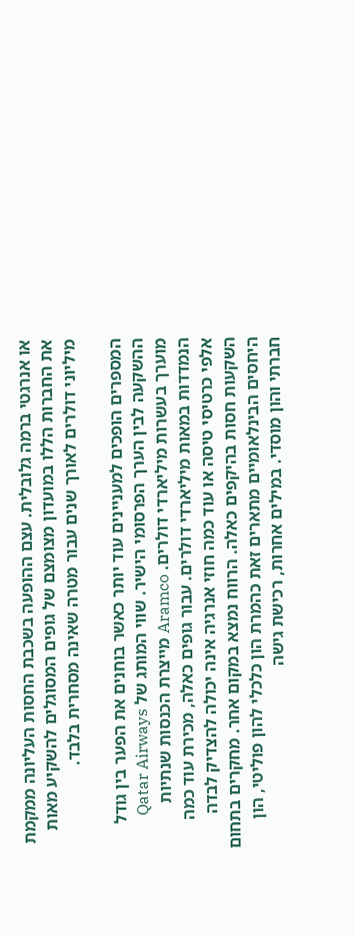או אנרגטי ברמה גלובלית. עצם ההופעה בשכבת החסות העליונה ממקמת את החברות הללו במועדון מצומצם של גופים המסוגלים להשקיע מאות מיליוני דולרים לאורך שנים עבור מטרה שאינה מסחרית בלבד.

המספרים הופכים למעניינים עוד יותר כאשר בוחנים את הפער בין גודל ההשקעה לבין הערך הפרסומי הישיר. שווי המותג של Qatar Airways מוערך בעשרות מיליארדי דולרים. Aramco מייצרת הכנסות שנתיות הנמדדות במאות מיליארדי דולרים. עבור גופים כאלה, מכירת עוד כמה אלפי כרטיסי טיסה או עוד כמה חוזי אנרגיה אינה יכולה להצדיק לבדה השקעות חסות בהיקפים כאלה. הרווח נמצא במקום אחר. מחקרים בתחום היחסים הבינלאומיים מתארים זאת כהמרת הון כלכלי להון פוליטי, הון חברתי והון מוסדי. במילים אחרות, רכישת גישה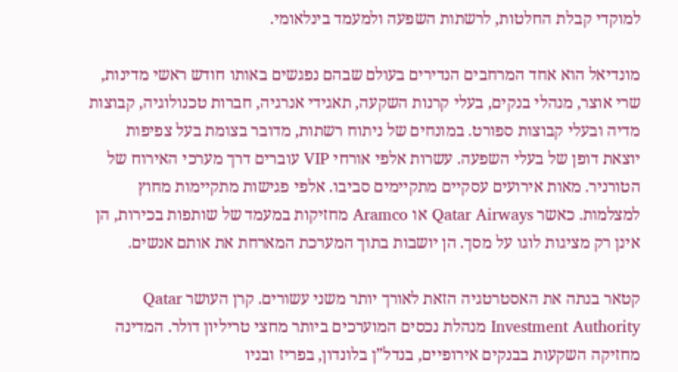למוקדי קבלת החלטות, לרשתות השפעה ולמעמד בינלאומי.

מונדיאל הוא אחד המרחבים הנדירים בעולם שבהם נפגשים באותו חודש ראשי מדינות, שרי אוצר, מנהלי בנקים, בעלי קרנות השקעה, תאגידי אנרגיה, חברות טכנולוגיה, קבוצות מדיה ובעלי קבוצות ספורט. במונחים של ניתוח רשתות, מדובר בצומת בעל צפיפות יוצאת דופן של בעלי השפעה. עשרות אלפי אורחי VIP עוברים דרך מערכי האירוח של הטורניר. מאות אירועים עסקיים מתקיימים סביבו. אלפי פגישות מתקיימות מחוץ למצלמות. כאשר Qatar Airways או Aramco מחזיקות במעמד של שותפות בכירות, הן אינן רק מציגות לוגו על מסך. הן יושבות בתוך המערכת המארחת את אותם אנשים.

קטאר בנתה את האסטרטגיה הזאת לאורך יותר משני עשורים. קרן העושר Qatar Investment Authority מנהלת נכסים המוערכים ביותר מחצי טריליון דולר. המדינה מחזיקה השקעות בבנקים אירופיים, בנדל”ן בלונדון, בפריז ובניו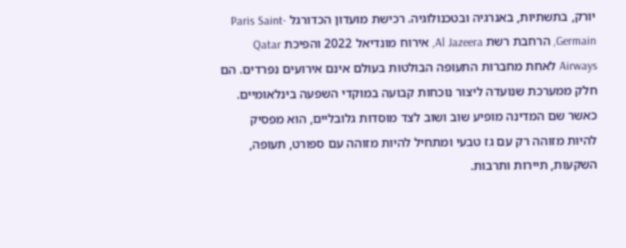יורק, בתשתיות, באנרגיה ובטכנולוגיה. רכישת מועדון הכדורגל Paris Saint-Germain, הרחבת רשת Al Jazeera, אירוח מונדיאל 2022 והפיכת Qatar Airways לאחת מחברות התעופה הבולטות בעולם אינם אירועים נפרדים. הם חלק ממערכת שנועדה ליצור נוכחות קבועה במוקדי השפעה בינלאומיים. כאשר שם המדינה מופיע שוב ושוב לצד מוסדות גלובליים, הוא מפסיק להיות מזוהה רק עם גז טבעי ומתחיל להיות מזוהה עם ספורט, תעופה, השקעות, תיירות ותרבות.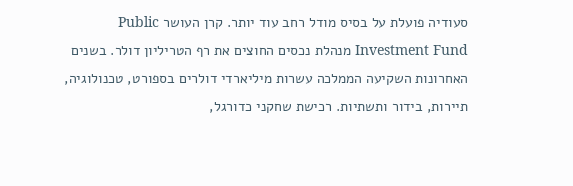סעודיה פועלת על בסיס מודל רחב עוד יותר. קרן העושר Public Investment Fund מנהלת נכסים החוצים את רף הטריליון דולר. בשנים האחרונות השקיעה הממלכה עשרות מיליארדי דולרים בספורט, טכנולוגיה, תיירות, בידור ותשתיות. רכישת שחקני כדורגל,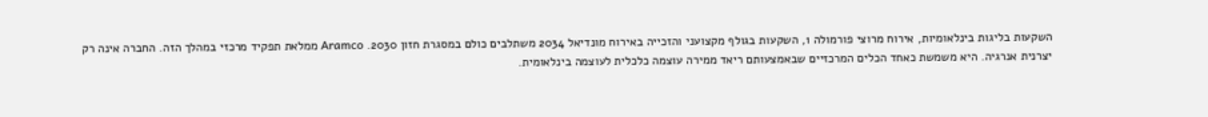השקעות בליגות בינלאומיות, אירוח מרוצי פורמולה 1, השקעות בגולף מקצועני והזכייה באירוח מונדיאל 2034 משתלבים כולם במסגרת חזון 2030. Aramco ממלאת תפקיד מרכזי במהלך הזה. החברה אינה רק יצרנית אנרגיה. היא משמשת כאחד הכלים המרכזיים שבאמצעותם ריאד ממירה עוצמה כלכלית לעוצמה בינלאומית.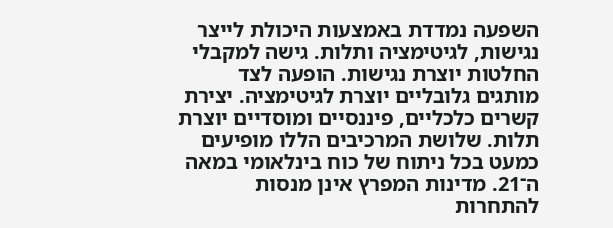השפעה נמדדת באמצעות היכולת לייצר נגישות, לגיטימציה ותלות. גישה למקבלי החלטות יוצרת נגישות. הופעה לצד מותגים גלובליים יוצרת לגיטימציה. יצירת קשרים כלכליים, פיננסיים ומוסדיים יוצרת תלות. שלושת המרכיבים הללו מופיעים כמעט בכל ניתוח של כוח בינלאומי במאה ה־21. מדינות המפרץ אינן מנסות להתחרות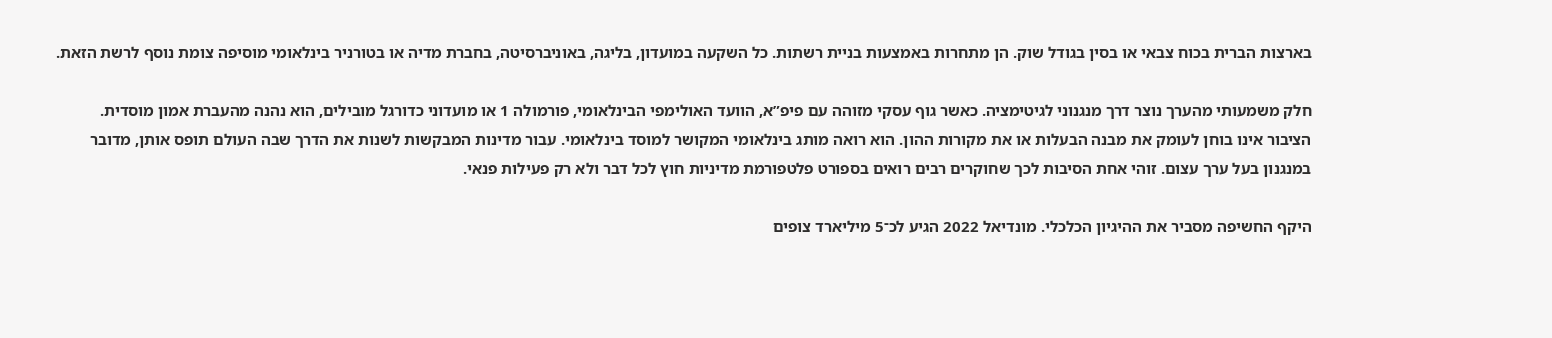בארצות הברית בכוח צבאי או בסין בגודל שוק. הן מתחרות באמצעות בניית רשתות. כל השקעה במועדון, בליגה, באוניברסיטה, בחברת מדיה או בטורניר בינלאומי מוסיפה צומת נוסף לרשת הזאת.

חלק משמעותי מהערך נוצר דרך מנגנוני לגיטימציה. כאשר גוף עסקי מזוהה עם פיפ”א, הוועד האולימפי הבינלאומי, פורמולה 1 או מועדוני כדורגל מובילים, הוא נהנה מהעברת אמון מוסדית. הציבור אינו בוחן לעומק את מבנה הבעלות או את מקורות ההון. הוא רואה מותג בינלאומי המקושר למוסד בינלאומי. עבור מדינות המבקשות לשנות את הדרך שבה העולם תופס אותן, מדובר במנגנון בעל ערך עצום. זוהי אחת הסיבות לכך שחוקרים רבים רואים בספורט פלטפורמת מדיניות חוץ לכל דבר ולא רק פעילות פנאי.

היקף החשיפה מסביר את ההיגיון הכלכלי. מונדיאל 2022 הגיע לכ־5 מיליארד צופים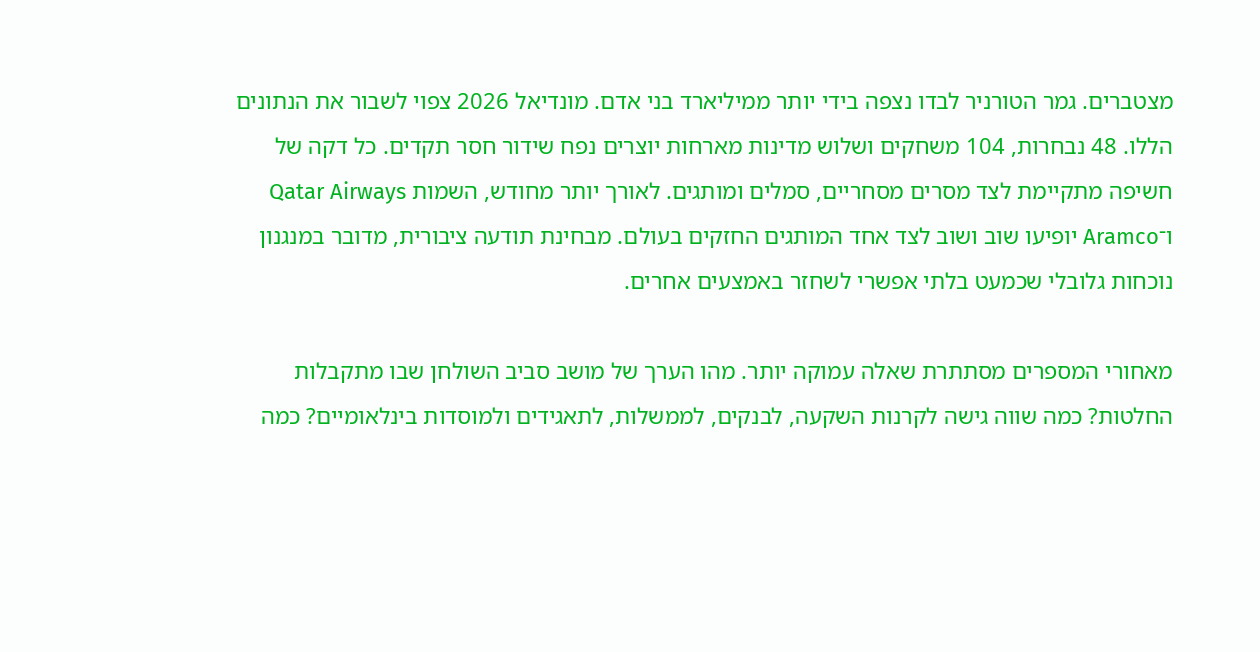מצטברים. גמר הטורניר לבדו נצפה בידי יותר ממיליארד בני אדם. מונדיאל 2026 צפוי לשבור את הנתונים הללו. 48 נבחרות, 104 משחקים ושלוש מדינות מארחות יוצרים נפח שידור חסר תקדים. כל דקה של חשיפה מתקיימת לצד מסרים מסחריים, סמלים ומותגים. לאורך יותר מחודש, השמות Qatar Airways ו־Aramco יופיעו שוב ושוב לצד אחד המותגים החזקים בעולם. מבחינת תודעה ציבורית, מדובר במנגנון נוכחות גלובלי שכמעט בלתי אפשרי לשחזר באמצעים אחרים.

מאחורי המספרים מסתתרת שאלה עמוקה יותר. מהו הערך של מושב סביב השולחן שבו מתקבלות החלטות? כמה שווה גישה לקרנות השקעה, לבנקים, לממשלות, לתאגידים ולמוסדות בינלאומיים? כמה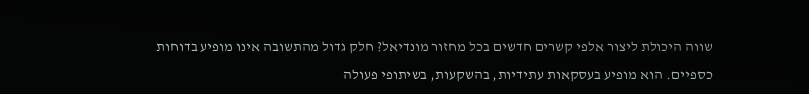שווה היכולת ליצור אלפי קשרים חדשים בכל מחזור מונדיאל? חלק גדול מהתשובה אינו מופיע בדוחות כספיים. הוא מופיע בעסקאות עתידיות, בהשקעות, בשיתופי פעולה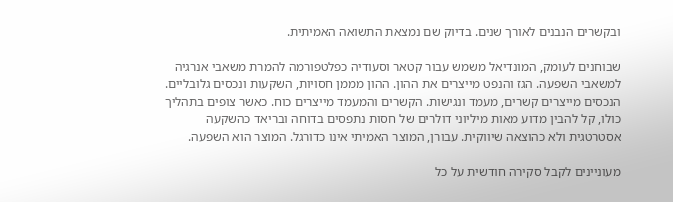ובקשרים הנבנים לאורך שנים. בדיוק שם נמצאת התשואה האמיתית.

שבוחנים לעומק, המונדיאל משמש עבור קטאר וסעודיה כפלטפורמה להמרת משאבי אנרגיה למשאבי השפעה. הגז והנפט מייצרים את ההון. ההון מממן חסויות, השקעות ונכסים גלובליים. הנכסים מייצרים קשרים, מעמד ונגישות. הקשרים והמעמד מייצרים כוח. כאשר צופים בתהליך כולו, קל להבין מדוע מאות מיליוני דולרים של חסות נתפסים בדוחה ובריאד כהשקעה אסטרטגית ולא כהוצאה שיווקית. עבורן, המוצר האמיתי אינו כדורגל. המוצר הוא השפעה.

מעוניינים לקבל סקירה חודשית על כל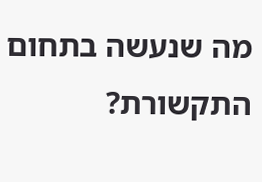מה שנעשה בתחום התקשורת?